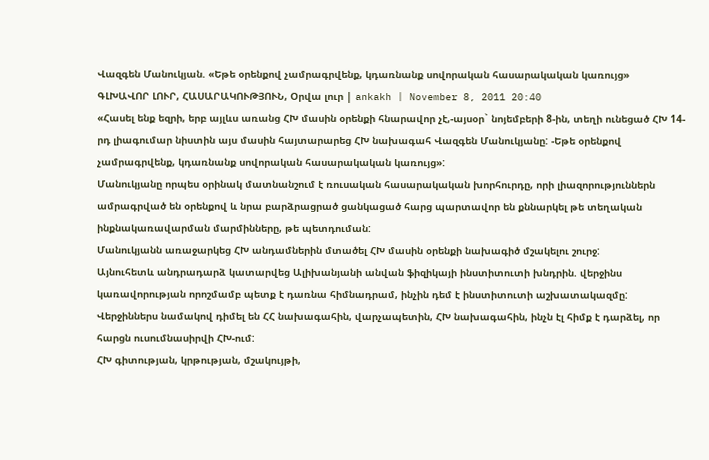Վազգեն Մանուկյան. «Եթե օրենքով չամրագրվենք, կդառնանք սովորական հասարակական կառույց»
ԳԼԽԱՎՈՐ ԼՈՒՐ, ՀԱՍԱՐԱԿՈՒԹՅՈՒՆ, Օրվա լուր | ankakh | November 8, 2011 20:40
«Հասել ենք եզրի, երբ այլևս առանց ՀԽ մասին օրենքի հնարավոր չէ,-այսօր` նոյեմբերի 8-ին, տեղի ունեցած ՀԽ 14-րդ լիագումար նիստին այս մասին հայտարարեց ՀԽ նախագահ Վազգեն Մանուկյանը: -Եթե օրենքով չամրագրվենք, կդառնանք սովորական հասարակական կառույց»:
Մանուկյանը որպես օրինակ մատնանշում է ռուսական հասարակական խորհուրդը, որի լիազորություններն ամրագրված են օրենքով և նրա բարձրացրած ցանկացած հարց պարտավոր են քննարկել թե տեղական ինքնակառավարման մարմինները, թե պետդուման:
Մանուկյանն առաջարկեց ՀԽ անդամներին մտածել ՀԽ մասին օրենքի նախագիծ մշակելու շուրջ:
Այնուհետև անդրադարձ կատարվեց Ալիխանյանի անվան ֆիզիկայի ինստիտուտի խնդրին. վերջինս կառավորության որոշմամբ պետք է դառնա հիմնադրամ, ինչին դեմ է ինստիտուտի աշխատակազմը: Վերջիններս նամակով դիմել են ՀՀ նախագահին, վարչապետին, ՀԽ նախագահին, ինչն էլ հիմք է դարձել, որ հարցն ուսումնասիրվի ՀԽ-ում:
ՀԽ գիտության, կրթության, մշակույթի,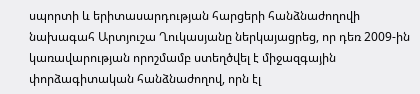սպորտի և երիտասարդության հարցերի հանձնաժողովի նախագահ Արտյուշա Ղուկասյանը ներկայացրեց, որ դեռ 2009-ին կառավարության որոշմամբ ստեղծվել է միջազգային փորձագիտական հանձնաժողով, որն էլ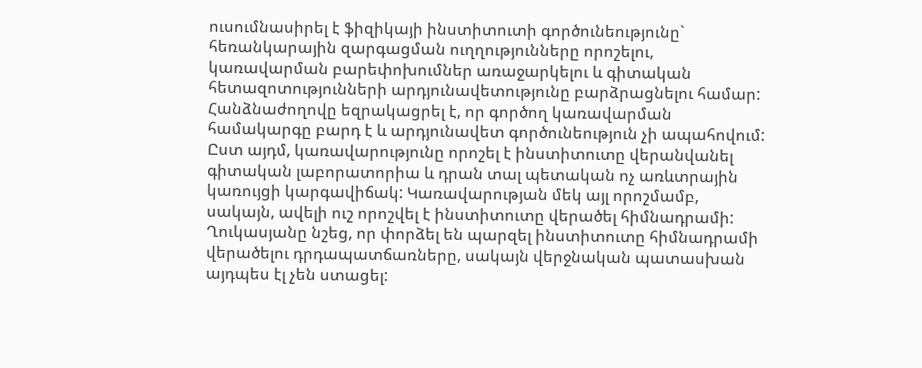ուսումնասիրել է ֆիզիկայի ինստիտուտի գործունեությունը` հեռանկարային զարգացման ուղղությունները որոշելու, կառավարման բարեփոխումներ առաջարկելու և գիտական հետազոտությունների արդյունավետությունը բարձրացնելու համար:
Հանձնաժողովը եզրակացրել է, որ գործող կառավարման համակարգը բարդ է և արդյունավետ գործունեություն չի ապահովում: Ըստ այդմ, կառավարությունը որոշել է ինստիտուտը վերանվանել գիտական լաբորատորիա և դրան տալ պետական ոչ առևտրային կառույցի կարգավիճակ: Կառավարության մեկ այլ որոշմամբ, սակայն, ավելի ուշ որոշվել է ինստիտուտը վերածել հիմնադրամի:
Ղուկասյանը նշեց, որ փորձել են պարզել ինստիտուտը հիմնադրամի վերածելու դրդապատճառները, սակայն վերջնական պատասխան այդպես էլ չեն ստացել: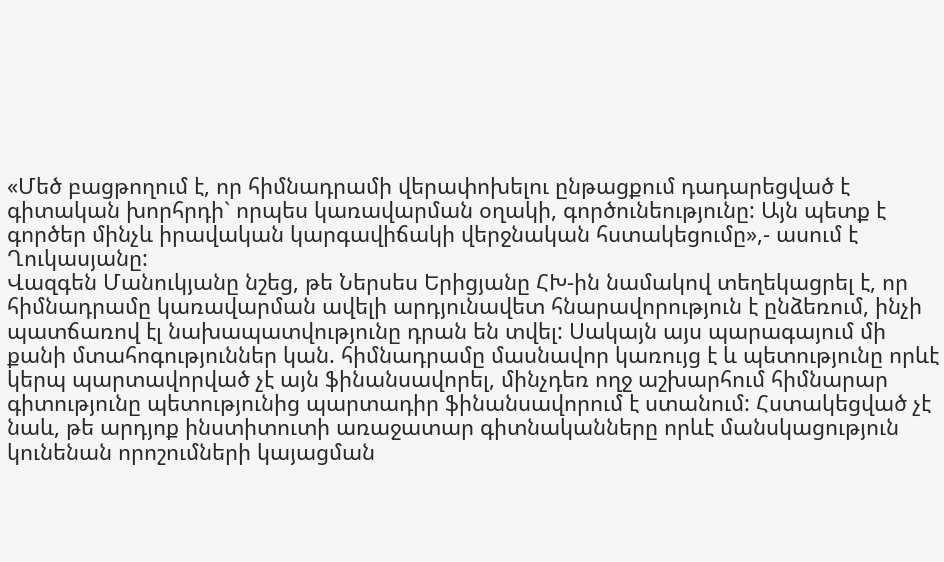«Մեծ բացթողում է, որ հիմնադրամի վերափոխելու ընթացքում դադարեցված է գիտական խորհրդի` որպես կառավարման օղակի, գործունեությունը: Այն պետք է գործեր մինչև իրավական կարգավիճակի վերջնական հստակեցումը»,- ասում է Ղուկասյանը:
Վազգեն Մանուկյանը նշեց, թե Ներսես Երիցյանը ՀԽ-ին նամակով տեղեկացրել է, որ հիմնադրամը կառավարման ավելի արդյունավետ հնարավորություն է ընձեռում, ինչի պատճառով էլ նախապատվությունը դրան են տվել: Սակայն այս պարագայում մի քանի մտահոգություններ կան. հիմնադրամը մասնավոր կառույց է և պետությունը որևէ կերպ պարտավորված չէ այն ֆինանսավորել, մինչդեռ ողջ աշխարհում հիմնարար գիտությունը պետությունից պարտադիր ֆինանսավորում է ստանում: Հստակեցված չէ նաև, թե արդյոք ինստիտուտի առաջատար գիտնականները որևէ մանսկացություն կունենան որոշումների կայացման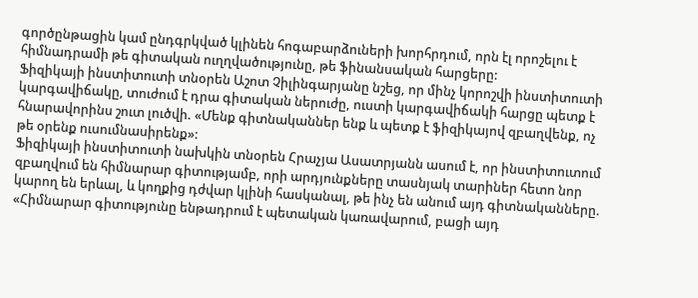գործընթացին կամ ընդգրկված կլինեն հոգաբարձուների խորհրդում, որն էլ որոշելու է հիմնադրամի թե գիտական ուղղվածությունը, թե ֆինանսական հարցերը:
Ֆիզիկայի ինստիտուտի տնօրեն Աշոտ Չիլինգարյանը նշեց, որ մինչ կորոշվի ինստիտուտի կարգավիճակը, տուժում է դրա գիտական ներուժը, ուստի կարգավիճակի հարցը պետք է հնարավորինս շուտ լուծվի. «Մենք գիտնականներ ենք և պետք է ֆիզիկայով զբաղվենք, ոչ թե օրենք ուսումնասիրենք»:
Ֆիզիկայի ինստիտուտի նախկին տնօրեն Հրաչյա Ասատրյանն ասում է, որ ինստիտուտում զբաղվում են հիմնարար գիտությամբ, որի արդյունքները տասնյակ տարիներ հետո նոր կարող են երևալ, և կողքից դժվար կլինի հասկանալ, թե ինչ են անում այդ գիտնականները. «Հիմնարար գիտությունը ենթադրում է պետական կառավարում, բացի այդ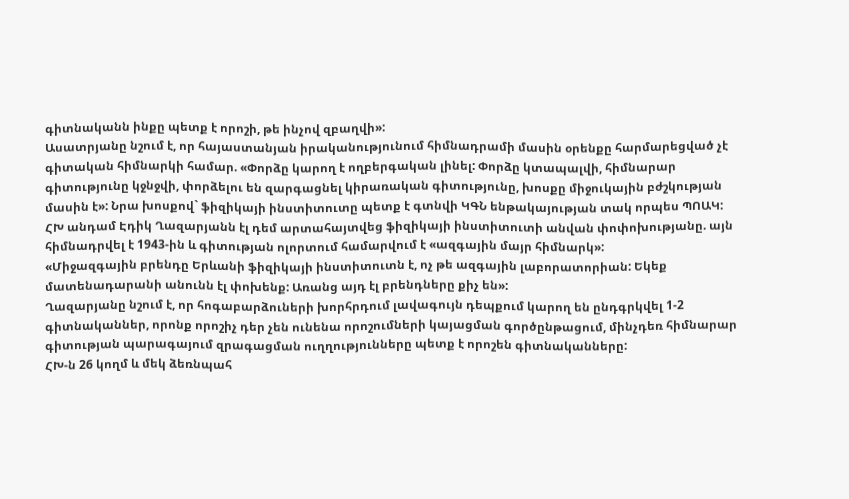գիտնականն ինքը պետք է որոշի, թե ինչով զբաղվի»:
Ասատրյանը նշում է, որ հայաստանյան իրականությունում հիմնադրամի մասին օրենքը հարմարեցված չէ գիտական հիմնարկի համար. «Փորձը կարող է ողբերգական լինել: Փորձը կտապալվի, հիմնարար գիտությունը կջնջվի, փորձելու են զարգացնել կիրառական գիտությունը, խոսքը միջուկային բժշկության մասին է»: Նրա խոսքով` ֆիզիկայի ինստիտուտը պետք է գտնվի ԿԳՆ ենթակայության տակ որպես ՊՈԱԿ:
ՀԽ անդամ Էդիկ Ղազարյանն էլ դեմ արտահայտվեց ֆիզիկայի ինստիտուտի անվան փոփոխությանը. այն հիմնադրվել է 1943-ին և գիտության ոլորտում համարվում է «ազգային մայր հիմնարկ»:
«Միջազգային բրենդը Երևանի ֆիզիկայի ինստիտուտն է, ոչ թե ազգային լաբորատորիան: Եկեք մատենադարանի անունն էլ փոխենք: Առանց այդ էլ բրենդները քիչ են»:
Ղազարյանը նշում է, որ հոգաբարձուների խորհրդում լավագույն դեպքում կարող են ընդգրկվել 1-2 գիտնականներ, որոնք որոշիչ դեր չեն ունենա որոշումների կայացման գործընթացում, մինչդեռ հիմնարար գիտության պարագայում զրագացման ուղղությունները պետք է որոշեն գիտնականները:
ՀԽ-ն 26 կողմ և մեկ ձեռնպահ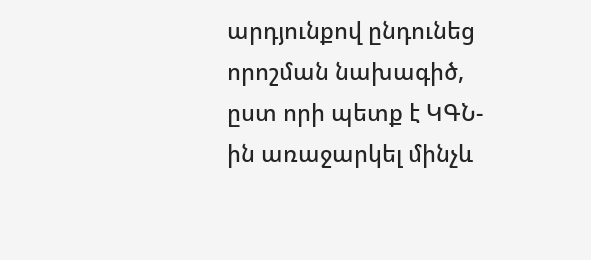արդյունքով ընդունեց որոշման նախագիծ, ըստ որի պետք է ԿԳՆ-ին առաջարկել մինչև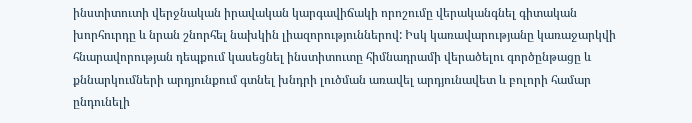ինստիտուտի վերջնական իրավական կարգավիճակի որոշումը վերականգնել գիտական խորհուրդը և նրան շնորհել նախկին լիազորություններով: Իսկ կառավարությանը կառաջարկվի հնարավորության դեպքում կասեցնել ինստիտուտը հիմնադրամի վերածելու գործընթացը և քննարկումների արդյունքում գտնել խնդրի լուծման առավել արդյունավետ և բոլորի համար ընդունելի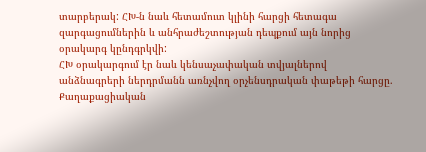տարբերակ: ՀԽ-ն նաև հետամուտ կլինի հարցի հետագա զարգացումներին և անհրաժեշտության դեպքում այն նորից օրակարգ կընդգրկվի:
ՀԽ օրակարգում էր նաև կենսաչափական տվյալներով անձնագրերի ներդրմանն առնչվող օրչենսդրական փաթեթի հարցը. Քաղաքացիական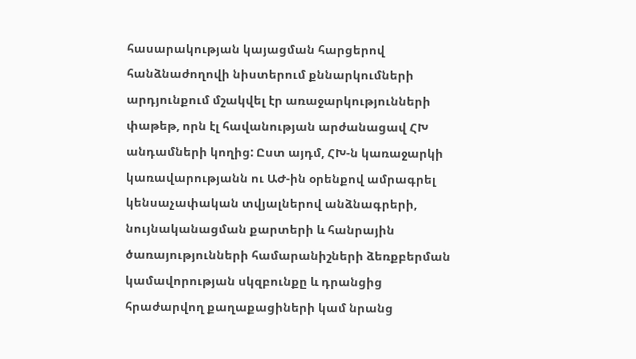հասարակության կայացման հարցերով հանձնաժողովի նիստերում քննարկումների արդյունքում մշակվել էր առաջարկությունների փաթեթ, որն էլ հավանության արժանացավ ՀԽ անդամների կողից: Ըստ այդմ, ՀԽ-ն կառաջարկի կառավարությանն ու ԱԺ-ին օրենքով ամրագրել կենսաչափական տվյալներով անձնագրերի, նույնականացման քարտերի և հանրային ծառայությունների համարանիշների ձեռքբերման կամավորության սկզբունքը և դրանցից հրաժարվող քաղաքացիների կամ նրանց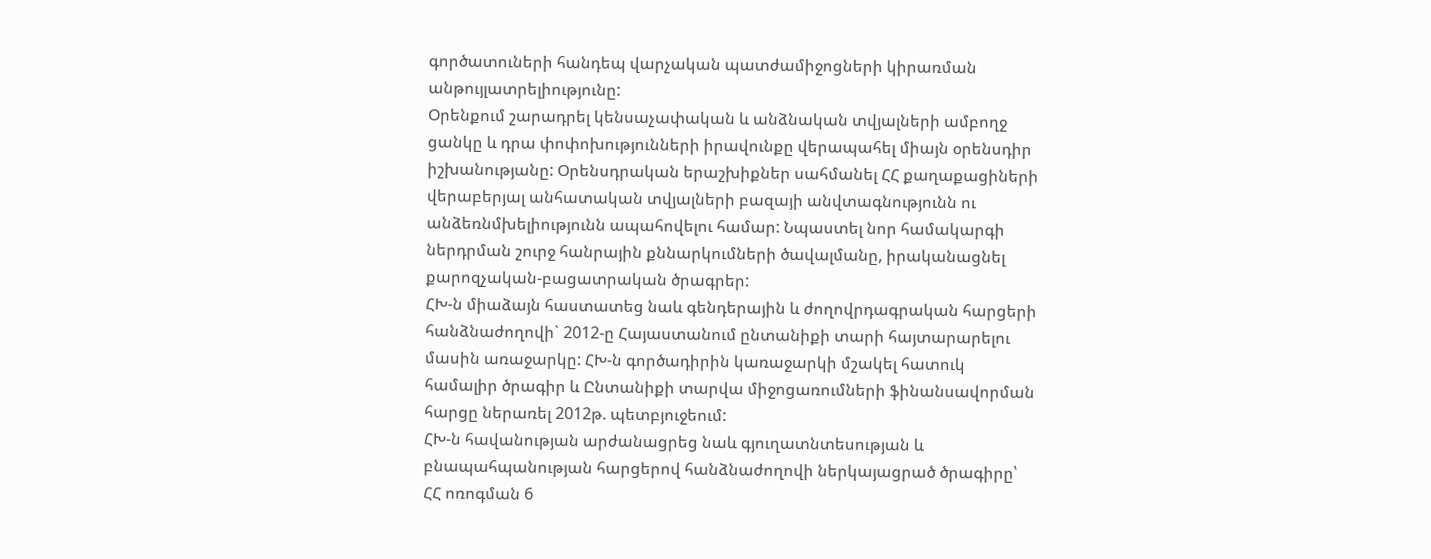գործատուների հանդեպ վարչական պատժամիջոցների կիրառման անթույլատրելիությունը:
Օրենքում շարադրել կենսաչափական և անձնական տվյալների ամբողջ ցանկը և դրա փոփոխությունների իրավունքը վերապահել միայն օրենսդիր իշխանությանը: Օրենսդրական երաշխիքներ սահմանել ՀՀ քաղաքացիների վերաբերյալ անհատական տվյալների բազայի անվտագնությունն ու անձեռնմխելիությունն ապահովելու համար: Նպաստել նոր համակարգի ներդրման շուրջ հանրային քննարկումների ծավալմանը, իրականացնել քարոզչական-բացատրական ծրագրեր:
ՀԽ-ն միաձայն հաստատեց նաև գենդերային և ժողովրդագրական հարցերի հանձնաժողովի` 2012-ը Հայաստանում ընտանիքի տարի հայտարարելու մասին առաջարկը: ՀԽ-ն գործադիրին կառաջարկի մշակել հատուկ համալիր ծրագիր և Ընտանիքի տարվա միջոցառումների ֆինանսավորման հարցը ներառել 2012թ. պետբյուջեում:
ՀԽ-ն հավանության արժանացրեց նաև գյուղատնտեսության և բնապահպանության հարցերով հանձնաժողովի ներկայացրած ծրագիրը՝ ՀՀ ոռոգման 6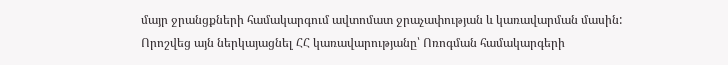մայր ջրանցքների համակարգում ավտոմատ ջրաչափության և կառավարման մասին: Որոշվեց այն ներկայացնել ՀՀ կառավարությանը՝ Ոռոգման համակարգերի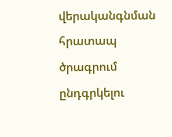վերականգնման հրատապ ծրագրում ընդգրկելու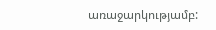առաջարկությամբ: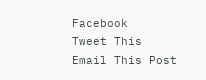Facebook
Tweet This
Email This Post